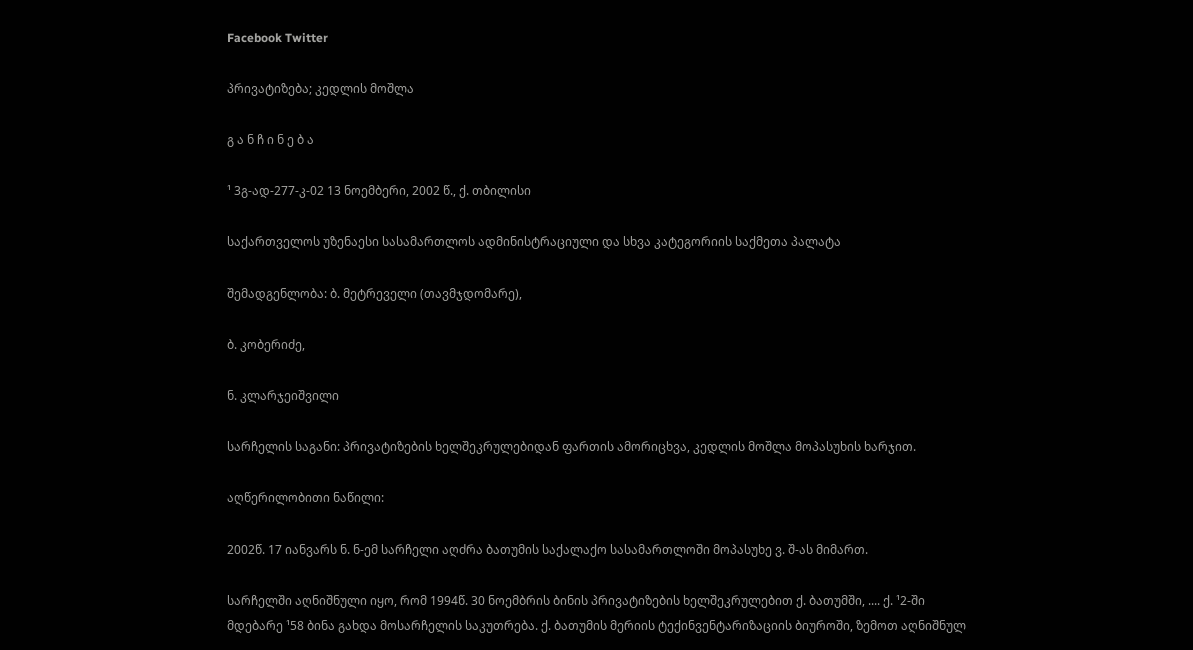Facebook Twitter

პრივატიზება; კედლის მოშლა

გ ა ნ ჩ ი ნ ე ბ ა

¹ 3გ-ად-277-კ-02 13 ნოემბერი, 2002 წ., ქ. თბილისი

საქართველოს უზენაესი სასამართლოს ადმინისტრაციული და სხვა კატეგორიის საქმეთა პალატა

შემადგენლობა: ბ. მეტრეველი (თავმჯდომარე),

ბ. კობერიძე,

ნ. კლარჯეიშვილი

სარჩელის საგანი: პრივატიზების ხელშეკრულებიდან ფართის ამორიცხვა, კედლის მოშლა მოპასუხის ხარჯით.

აღწერილობითი ნაწილი:

2002წ. 17 იანვარს ნ. ნ-ემ სარჩელი აღძრა ბათუმის საქალაქო სასამართლოში მოპასუხე ვ. შ-ას მიმართ.

სარჩელში აღნიშნული იყო, რომ 1994წ. 30 ნოემბრის ბინის პრივატიზების ხელშეკრულებით ქ. ბათუმში, .... ქ. ¹2-ში მდებარე ¹58 ბინა გახდა მოსარჩელის საკუთრება. ქ. ბათუმის მერიის ტექინვენტარიზაციის ბიუროში, ზემოთ აღნიშნულ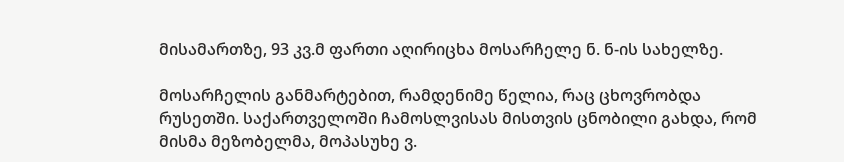მისამართზე, 93 კვ.მ ფართი აღირიცხა მოსარჩელე ნ. ნ-ის სახელზე.

მოსარჩელის განმარტებით, რამდენიმე წელია, რაც ცხოვრობდა რუსეთში. საქართველოში ჩამოსლვისას მისთვის ცნობილი გახდა, რომ მისმა მეზობელმა, მოპასუხე ვ.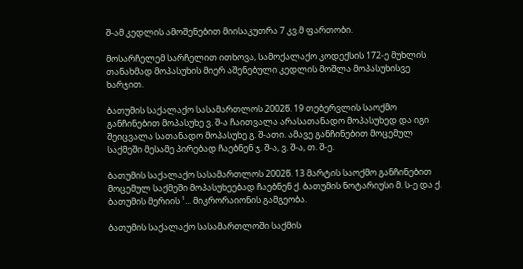შ-ამ კედლის ამოშენებით მიისაკუთრა 7 კვ.მ ფართობი.

მოსარჩელემ სარჩელით ითხოვა, სამოქალაქო კოდექსის 172-ე მუხლის თანახმად მოპასუხის მიერ აშენებული კედლის მოშლა მოპასუხისვე ხარჯით.

ბათუმის საქალაქო სასამართლოს 2002წ. 19 თებერვლის საოქმო განჩინებით მოპასუხე ვ. შ-ა ჩაითვალა არასათანადო მოპასუხედ და იგი შეიცვალა სათანადო მოპასუხე გ. შ-ათი. ამავე განჩინებით მოცემულ საქმეში მესამე პირებად ჩაებნენ ჯ. შ-ა, ვ. შ-ა, თ. შ-ე.

ბათუმის საქალაქო სასამართლოს 2002წ. 13 მარტის საოქმო განჩინებით მოცემულ საქმეში მოპასუხეებად ჩაებნენ ქ. ბათუმის ნოტარიუსი მ. ს-ე და ქ. ბათუმის მერიის ¹... მიკრორაიონის გამგეობა.

ბათუმის საქალაქო სასამართლოში საქმის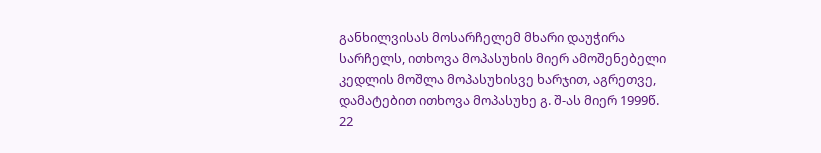განხილვისას მოსარჩელემ მხარი დაუჭირა სარჩელს, ითხოვა მოპასუხის მიერ ამოშენებელი კედლის მოშლა მოპასუხისვე ხარჯით, აგრეთვე, დამატებით ითხოვა მოპასუხე გ. შ-ას მიერ 1999წ. 22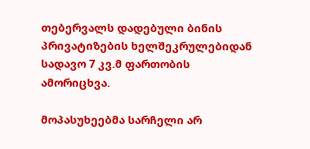თებერვალს დადებული ბინის პრივატიზების ხელშეკრულებიდან სადავო 7 კვ.მ ფართობის ამორიცხვა.

მოპასუხეებმა სარჩელი არ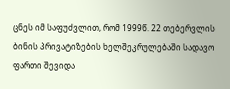ცნეს იმ საფუძვლით, რომ 1999წ. 22 თებერვლის ბინის პრივატიზების ხელშეკრულებაში სადავო ფართი შევიდა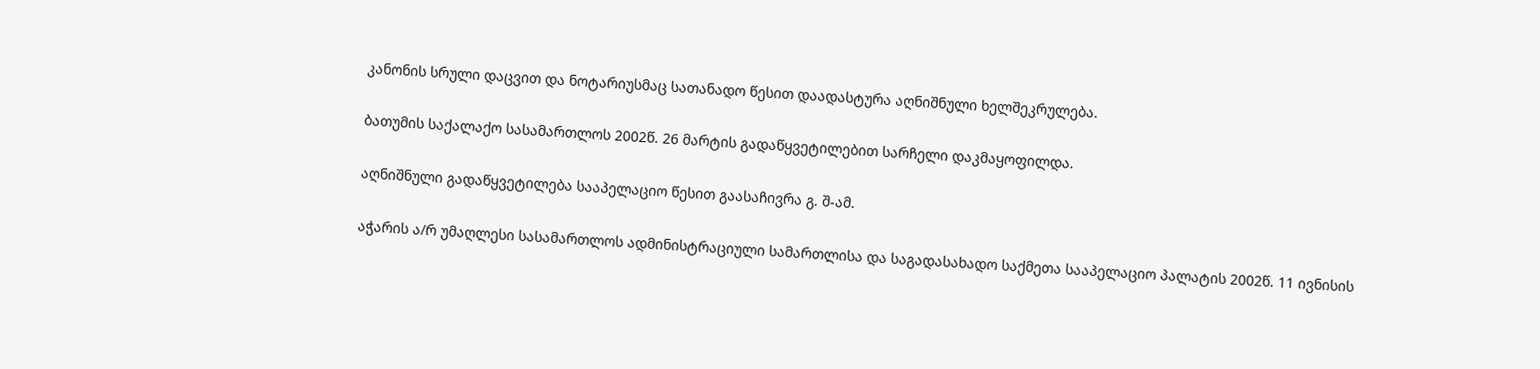კანონის სრული დაცვით და ნოტარიუსმაც სათანადო წესით დაადასტურა აღნიშნული ხელშეკრულება.

ბათუმის საქალაქო სასამართლოს 2002წ. 26 მარტის გადაწყვეტილებით სარჩელი დაკმაყოფილდა.

აღნიშნული გადაწყვეტილება სააპელაციო წესით გაასაჩივრა გ. შ-ამ.

აჭარის ა/რ უმაღლესი სასამართლოს ადმინისტრაციული სამართლისა და საგადასახადო საქმეთა სააპელაციო პალატის 2002წ. 11 ივნისის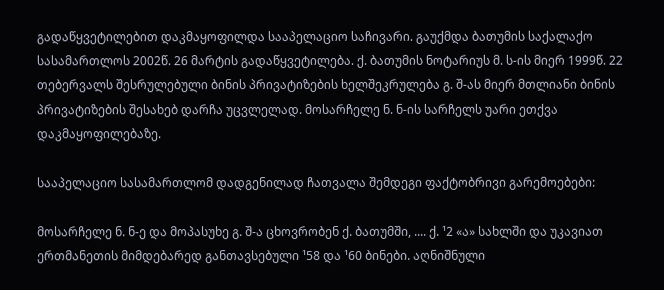გადაწყვეტილებით დაკმაყოფილდა სააპელაციო საჩივარი. გაუქმდა ბათუმის საქალაქო სასამართლოს 2002წ. 26 მარტის გადაწყვეტილება. ქ. ბათუმის ნოტარიუს მ. ს-ის მიერ 1999წ. 22 თებერვალს შესრულებული ბინის პრივატიზების ხელშეკრულება გ. შ-ას მიერ მთლიანი ბინის პრივატიზების შესახებ დარჩა უცვლელად. მოსარჩელე ნ. ნ-ის სარჩელს უარი ეთქვა დაკმაყოფილებაზე.

სააპელაციო სასამართლომ დადგენილად ჩათვალა შემდეგი ფაქტობრივი გარემოებები:

მოსარჩელე ნ. ნ-ე და მოპასუხე გ. შ-ა ცხოვრობენ ქ. ბათუმში, .... ქ. ¹2 «ა» სახლში და უკავიათ ერთმანეთის მიმდებარედ განთავსებული ¹58 და ¹60 ბინები. აღნიშნული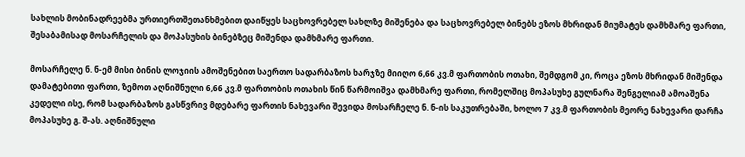სახლის მობინადრეებმა ურთიერთშეთანხმებით დაიწყეს საცხოვრებელ სახლზე მიშენება და საცხოვრებელ ბინებს ეზოს მხრიდან მიუმატეს დამხმარე ფართი, შესაბამისად მოსარჩელის და მოპასუხის ბინებზეც მიშენდა დამხმარე ფართი.

მოსარჩელე ნ. ნ-ემ მისი ბინის ლოჯიის ამოშენებით საერთო სადარბაზოს ხარჯზე მიიღო 6,66 კვ.მ ფართობის ოთახი, შემდგომ კი, როცა ეზოს მხრიდან მიშენდა დამატებითი ფართი, ზემოთ აღნიშნული 6,66 კვ.მ ფართობის ოთახის წინ წარმოიშვა დამხმარე ფართი, რომელშიც მოპასუხე გულნარა შენგელიამ ამოაშენა კედელი ისე, რომ სადარბაზოს გასწვრივ მდებარე ფართის ნახევარი შევიდა მოსარჩელე ნ. ნ-ის საკუთრებაში, ხოლო 7 კვ.მ ფართობის მეორე ნახევარი დარჩა მოპასუხე გ. შ-ას. აღნიშნული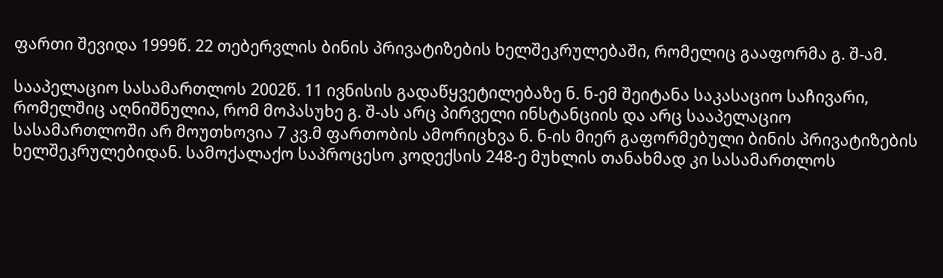ფართი შევიდა 1999წ. 22 თებერვლის ბინის პრივატიზების ხელშეკრულებაში, რომელიც გააფორმა გ. შ-ამ.

სააპელაციო სასამართლოს 2002წ. 11 ივნისის გადაწყვეტილებაზე ნ. ნ-ემ შეიტანა საკასაციო საჩივარი, რომელშიც აღნიშნულია, რომ მოპასუხე გ. შ-ას არც პირველი ინსტანციის და არც სააპელაციო სასამართლოში არ მოუთხოვია 7 კვ.მ ფართობის ამორიცხვა ნ. ნ-ის მიერ გაფორმებული ბინის პრივატიზების ხელშეკრულებიდან. სამოქალაქო საპროცესო კოდექსის 248-ე მუხლის თანახმად კი სასამართლოს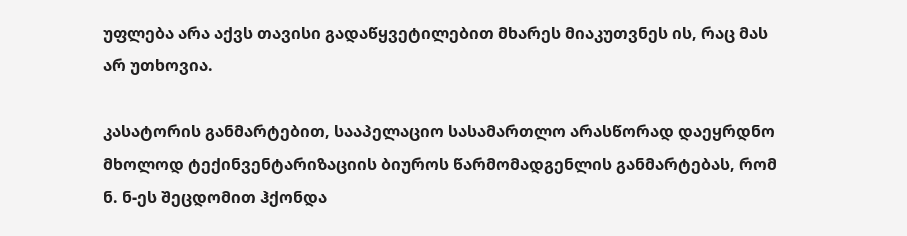უფლება არა აქვს თავისი გადაწყვეტილებით მხარეს მიაკუთვნეს ის, რაც მას არ უთხოვია.

კასატორის განმარტებით, სააპელაციო სასამართლო არასწორად დაეყრდნო მხოლოდ ტექინვენტარიზაციის ბიუროს წარმომადგენლის განმარტებას, რომ ნ. ნ-ეს შეცდომით ჰქონდა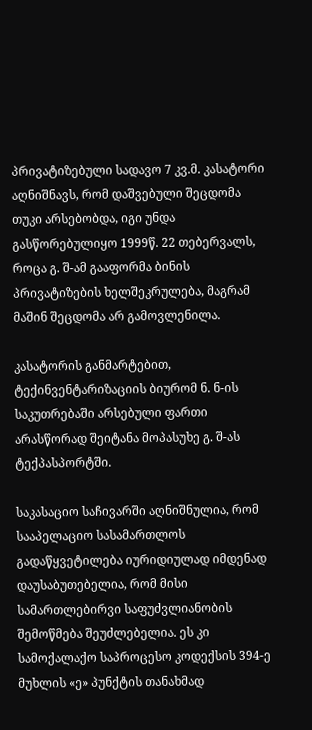პრივატიზებული სადავო 7 კვ.მ. კასატორი აღნიშნავს, რომ დაშვებული შეცდომა თუკი არსებობდა, იგი უნდა გასწორებულიყო 1999წ. 22 თებერვალს, როცა გ. შ-ამ გააფორმა ბინის პრივატიზების ხელშეკრულება, მაგრამ მაშინ შეცდომა არ გამოვლენილა.

კასატორის განმარტებით, ტექინვენტარიზაციის ბიურომ ნ. ნ-ის საკუთრებაში არსებული ფართი არასწორად შეიტანა მოპასუხე გ. შ-ას ტექპასპორტში.

საკასაციო საჩივარში აღნიშნულია, რომ სააპელაციო სასამართლოს გადაწყვეტილება იურიდიულად იმდენად დაუსაბუთებელია, რომ მისი სამართლებირვი საფუძვლიანობის შემოწმება შეუძლებელია. ეს კი სამოქალაქო საპროცესო კოდექსის 394-ე მუხლის «ე» პუნქტის თანახმად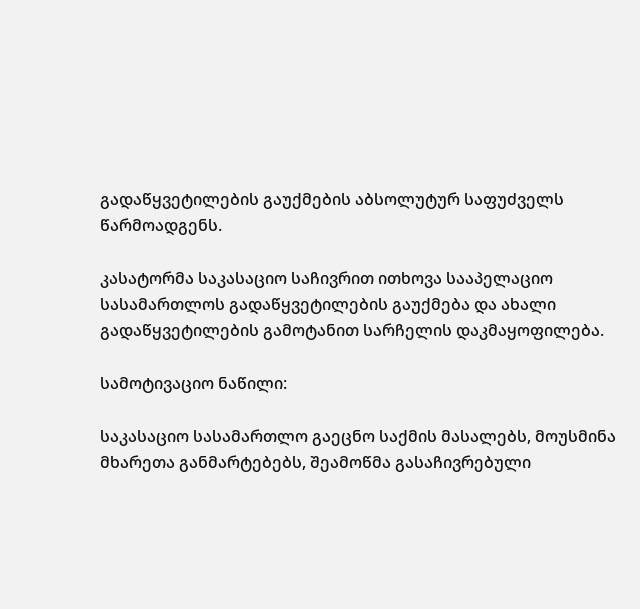გადაწყვეტილების გაუქმების აბსოლუტურ საფუძველს წარმოადგენს.

კასატორმა საკასაციო საჩივრით ითხოვა სააპელაციო სასამართლოს გადაწყვეტილების გაუქმება და ახალი გადაწყვეტილების გამოტანით სარჩელის დაკმაყოფილება.

სამოტივაციო ნაწილი:

საკასაციო სასამართლო გაეცნო საქმის მასალებს, მოუსმინა მხარეთა განმარტებებს, შეამოწმა გასაჩივრებული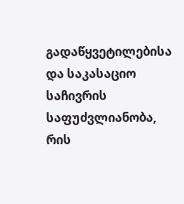გადაწყვეტილებისა და საკასაციო საჩივრის საფუძვლიანობა, რის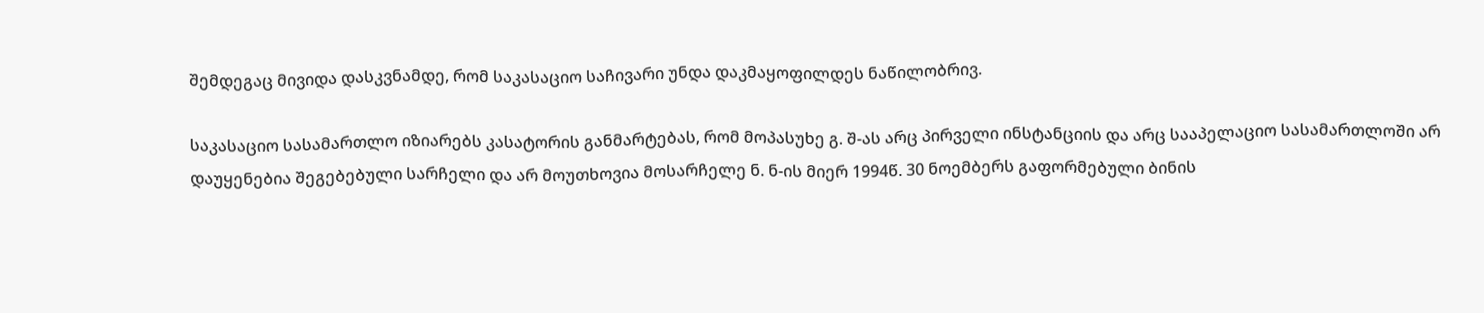შემდეგაც მივიდა დასკვნამდე, რომ საკასაციო საჩივარი უნდა დაკმაყოფილდეს ნაწილობრივ.

საკასაციო სასამართლო იზიარებს კასატორის განმარტებას, რომ მოპასუხე გ. შ-ას არც პირველი ინსტანციის და არც სააპელაციო სასამართლოში არ დაუყენებია შეგებებული სარჩელი და არ მოუთხოვია მოსარჩელე ნ. ნ-ის მიერ 1994წ. 30 ნოემბერს გაფორმებული ბინის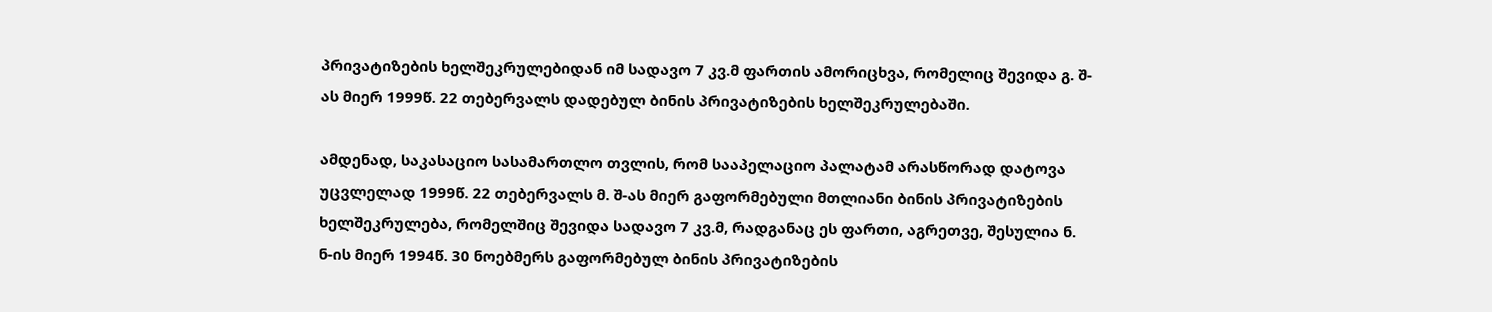პრივატიზების ხელშეკრულებიდან იმ სადავო 7 კვ.მ ფართის ამორიცხვა, რომელიც შევიდა გ. შ-ას მიერ 1999წ. 22 თებერვალს დადებულ ბინის პრივატიზების ხელშეკრულებაში.

ამდენად, საკასაციო სასამართლო თვლის, რომ სააპელაციო პალატამ არასწორად დატოვა უცვლელად 1999წ. 22 თებერვალს მ. შ-ას მიერ გაფორმებული მთლიანი ბინის პრივატიზების ხელშეკრულება, რომელშიც შევიდა სადავო 7 კვ.მ, რადგანაც ეს ფართი, აგრეთვე, შესულია ნ. ნ-ის მიერ 1994წ. 30 ნოებმერს გაფორმებულ ბინის პრივატიზების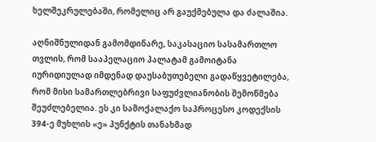ხელშეკრულებაში, რომელიც არ გაუქმებულა და ძალაშია.

აღნიშნულიდან გამომდინარე, საკასაციო სასამართლო თვლის, რომ სააპელაციო პალატამ გამოიტანა იურიდიულად იმდენად დაუსაბუთებელი გადაწყვეტილება, რომ მისი სამართლებრივი საფუძვლიანობის შემოწმება შეუძლებელია. ეს კი სამოქალაქო საპროცესო კოდექსის 394-ე მუხლის «ე» პუნქტის თანახმად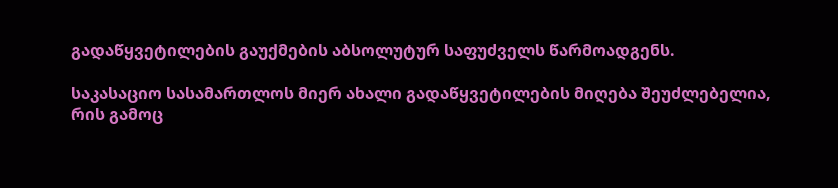გადაწყვეტილების გაუქმების აბსოლუტურ საფუძველს წარმოადგენს.

საკასაციო სასამართლოს მიერ ახალი გადაწყვეტილების მიღება შეუძლებელია, რის გამოც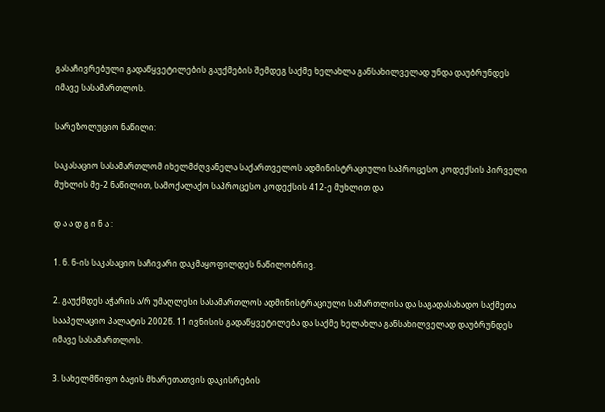გასაჩივრებული გადაწყვეტილების გაუქმების შემდეგ საქმე ხელახლა განსახილველად უნდა დაუბრუნდეს იმავე სასამართლოს.

სარეზოლუციო ნაწილი:

საკასაციო სასამართლომ იხელმძღვანელა საქართველოს ადმინისტრაციული საპროცესო კოდექსის პირველი მუხლის მე-2 ნაწილით, სამოქალაქო საპროცესო კოდექსის 412-ე მუხლით და

დ ა ა დ გ ი ნ ა :

1. ნ. ნ-ის საკასაციო საჩივარი დაკმაყოფილდეს ნაწილობრივ.

2. გაუქმდეს აჭარის ა/რ უმაღლესი სასამართლოს ადმინისტრაციული სამართლისა და საგადასახადო საქმეთა სააპელაციო პალატის 2002წ. 11 ივნისის გადაწყვეტილება და საქმე ხელახლა განსახილველად დაუბრუნდეს იმავე სასამართლოს.

3. სახელმწიფო ბაჟის მხარეთათვის დაკისრების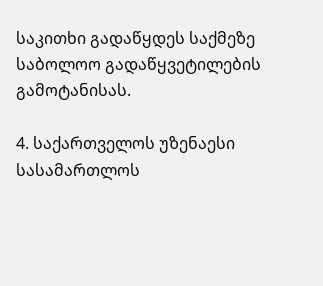საკითხი გადაწყდეს საქმეზე საბოლოო გადაწყვეტილების გამოტანისას.

4. საქართველოს უზენაესი სასამართლოს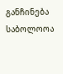განჩინება საბოლოოა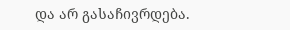და არ გასაჩივრდება.